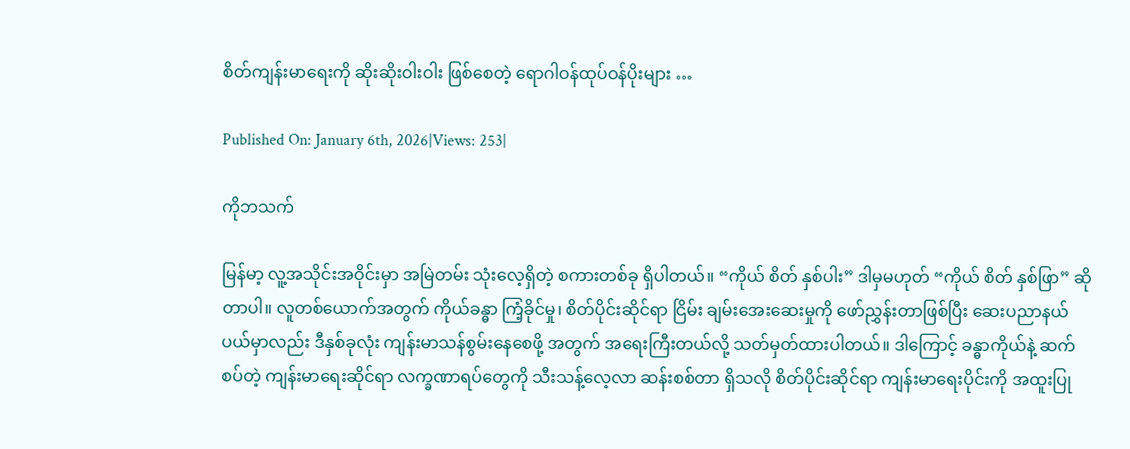စိတ်ကျန်းမာရေးကို ဆိုးဆိုးဝါးဝါး ဖြစ်စေတဲ့ ရောဂါဝန်ထုပ်ဝန်ပိုးများ …

Published On: January 6th, 2026|Views: 253|

ကိုဘသက်

မြန်မာ့ လူ့အသိုင်းအဝိုင်းမှာ အမြဲတမ်း သုံးလေ့ရှိတဲ့ စကားတစ်ခု ရှိပါတယ်။ “ကိုယ် စိတ် နှစ်ပါး” ဒါမှမဟုတ် “ကိုယ် စိတ် နှစ်ဖြာ” ဆိုတာပါ။ လူတစ်ယောက်အတွက် ကိုယ်ခန္ဓာ ကြံ့ခိုင်မှု၊ စိတ်ပိုင်းဆိုင်ရာ ငြိမ်း ချမ်းအေးဆေးမှုကို ဖော်ညွှန်းတာဖြစ်ပြီး ဆေးပညာနယ်ပယ်မှာလည်း ဒီနှစ်ခုလုံး ကျန်းမာသန်စွမ်းနေစေဖို့ အတွက် အရေးကြီးတယ်လို့ သတ်မှတ်ထားပါတယ်။ ဒါကြောင့် ခန္ဓာကိုယ်နဲ့ ဆက်စပ်တဲ့ ကျန်းမာရေးဆိုင်ရာ လက္ခဏာရပ်တွေကို သီးသန့်လေ့လာ ဆန်းစစ်တာ ရှိသလို စိတ်ပိုင်းဆိုင်ရာ ကျန်းမာရေးပိုင်းကို အထူးပြု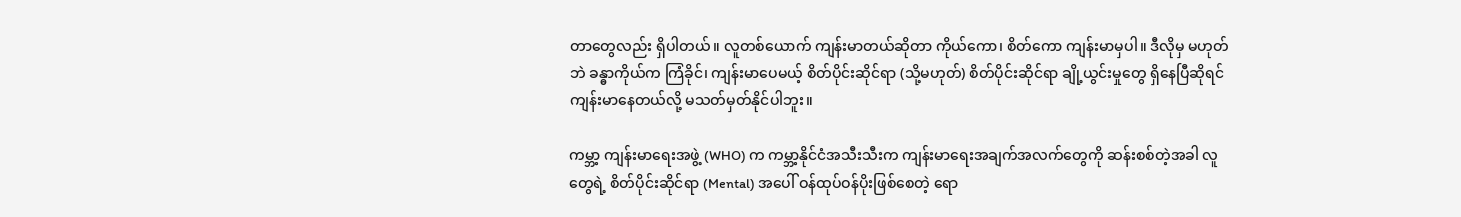တာတွေလည်း ရှိပါတယ်။ လူတစ်ယောက် ကျန်းမာတယ်ဆိုတာ ကိုယ်ကော၊ စိတ်ကော ကျန်းမာမှပါ။ ဒီလိုမှ မဟုတ်ဘဲ ခန္ဓာကိုယ်က ကြံခိုင်၊ ကျန်းမာပေမယ့် စိတ်ပိုင်းဆိုင်ရာ (သို့မဟုတ်) စိတ်ပိုင်းဆိုင်ရာ ချို့ယွင်းမှုတွေ ရှိနေပြီဆိုရင် ကျန်းမာနေတယ်လို့ မသတ်မှတ်နိုင်ပါဘူး။

ကမ္ဘာ့ ကျန်းမာရေးအဖွဲ့ (WHO) က ကမ္ဘာ့နိုင်ငံအသီးသီးက ကျန်းမာရေးအချက်အလက်တွေကို ဆန်းစစ်တဲ့အခါ လူတွေရဲ့ စိတ်ပိုင်းဆိုင်ရာ (Mental) အပေါ် ဝန်ထုပ်ဝန်ပိုးဖြစ်စေတဲ့ ရော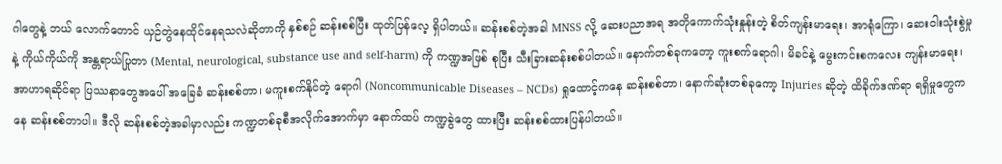ဂါတွေနဲ့ ဘယ် လောက်တောင် ယှဉ်တွဲနေထိုင်နေရသလဲဆိုတာကို နှစ်စဉ် ဆန်းစစ်ပြီး ထုတ်ပြန်လေ့ ရှိပါတယ်။ ဆန်းစစ်တဲ့အခါ MNSS လို့ ဆေးပညာအရ အတိုကောက်သုံးနှုန်းတဲ့ စိတ်ကျန်းမာရေး၊ အာရုံကြော၊ ဆေးဝါးသုံးစွဲမှုနဲ့ ကိုယ်ကိုယ်ကို အန္တရာယ်ပြုတာ (Mental, neurological, substance use and self-harm) ကို ကဏ္ဍအဖြစ် စုပြီး သီးခြားဆန်းစစ်ပါတယ်။ နောက်တစ်ခုကတော့ ကူးစက်ရောဂါ၊ မိခင်နဲ့ မွေးကင်းစကလေး ကျန်းမာရေး၊ အာဟာရဆိုင်ရာ ပြဿနာတွေအပေါ် အခြေခံ ဆန်းစစ်တာ၊ မကူးစက်နိုင်တဲ့ ရောဂါ (Noncommunicable Diseases – NCDs) ရှုထောင့်ကနေ ဆန်းစစ်တာ၊ နောက်ဆုံးတစ်ခုကော့ Injuries ဆိုတဲ့ ထိခိုက်ဒဏ်ရာ ရရှိမှုတွေကနေ ဆန်းစစ်တာပါ။ ဒီလို ဆန်းစစ်တဲ့အခါမှာလည်း ကဏ္ဍတစ်ခုစီအလိုက်အောက်မှာ နောက်ထပ် ကဏ္ဍခွဲတွေ ထားပြီး ဆန်းစစ်ထားပြန်ပါတယ်။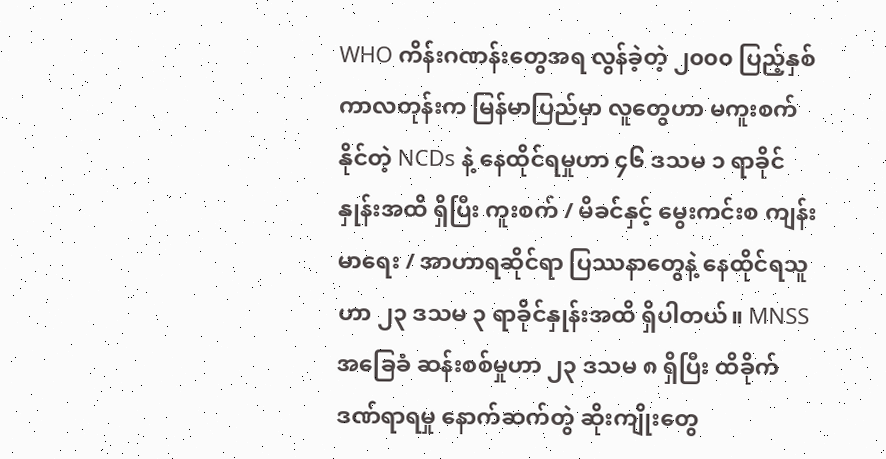WHO ကိန်းဂဏန်းတွေအရ လွန်ခဲ့တဲ့ ၂၀၀၀ ပြည့်နှစ်ကာလတုန်းက မြန်မာပြည်မှာ လူတွေဟာ မကူးစက်နိုင်တဲ့ NCDs နဲ့ နေထိုင်ရမှုဟာ ၄၆ ဒသမ ၁ ရာခိုင်နှုန်းအထိ ရှိပြီး ကူးစက် / မိခင်နှင့် မွေးကင်းစ ကျန်း မာရေး / အာဟာရဆိုင်ရာ ပြဿနာတွေနဲ့ နေထိုင်ရသူဟာ ၂၃ ဒသမ ၃ ရာခိုင်နှုန်းအထိ ရှိပါတယ်။ MNSS အခြေခံ ဆန်းစစ်မှုဟာ ၂၃ ဒသမ ၈ ရှိပြီး ထိခိုက်ဒဏ်ရာရမှု နောက်ဆက်တွဲ ဆိုးကျိုးတွေ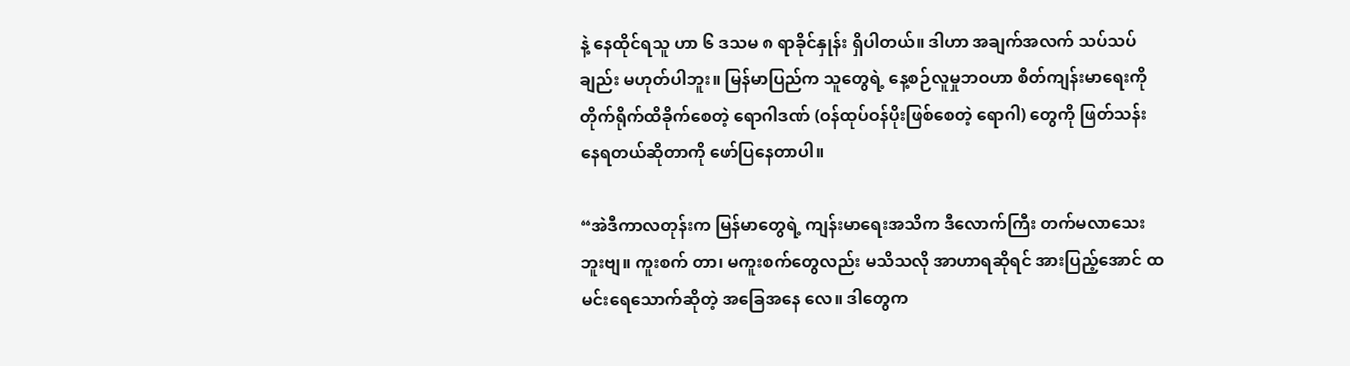နဲ့ နေထိုင်ရသူ ဟာ ၆ ဒသမ ၈ ရာခိုင်နှုန်း ရှိပါတယ်။ ဒါဟာ အချက်အလက် သပ်သပ်ချည်း မဟုတ်ပါဘူး။ မြန်မာပြည်က သူတွေရဲ့ နေ့စဉ်လူမှုဘဝဟာ စိတ်ကျန်းမာရေးကို တိုက်ရိုက်ထိခိုက်စေတဲ့ ရောဂါဒဏ် (ဝန်ထုပ်ဝန်ပိုးဖြစ်စေတဲ့ ရောဂါ) တွေကို ဖြတ်သန်းနေရတယ်ဆိုတာကို ဖော်ပြနေတာပါ။

“အဲဒီကာလတုန်းက မြန်မာတွေရဲ့ ကျန်းမာရေးအသိက ဒီလောက်ကြီး တက်မလာသေးဘူးဗျ။ ကူးစက် တာ၊ မကူးစက်တွေလည်း မသိသလို အာဟာရဆိုရင် အားပြည့်အောင် ထမင်းရေသောက်ဆိုတဲ့ အခြေအနေ လေ။ ဒါတွေက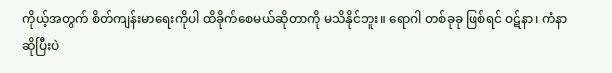ကိုယ့်အတွက် စိတ်ကျန်းမာရေးကိုပါ ထိခိုက်စေမယ်ဆိုတာကို မသိနိုင်ဘူး။ ရောဂါ တစ်ခုခု ဖြစ်ရင် ဝဋ်နာ၊ ကံနာ ဆိုပြီးပဲ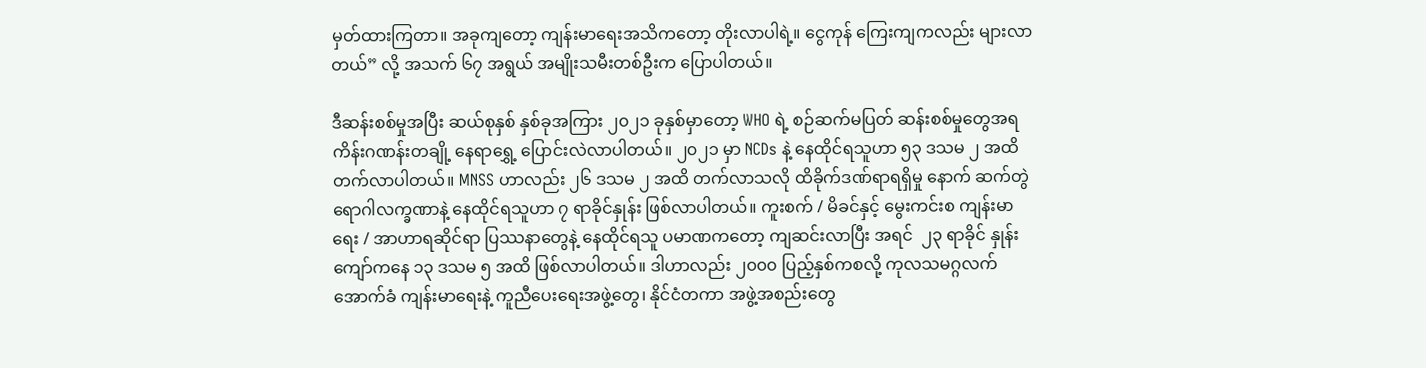မှတ်ထားကြတာ။ အခုကျတော့ ကျန်းမာရေးအသိကတော့ တိုးလာပါရဲ့။ ငွေကုန် ကြေးကျကလည်း များလာတယ်” လို့ အသက် ၆၇ အရွယ် အမျိုးသမီးတစ်ဦးက ပြောပါတယ်။

ဒီဆန်းစစ်မှုအပြီး ဆယ်စုနှစ် နှစ်ခုအကြား ၂၀၂၁ ခုနှစ်မှာတော့ WHO ရဲ့ စဉ်ဆက်မပြတ် ဆန်းစစ်မှုတွေအရ ကိန်းဂဏန်းတချို့ နေရာရွှေ့ ပြောင်းလဲလာပါတယ်။ ၂၀၂၁ မှာ NCDs နဲ့ နေထိုင်ရသူဟာ ၅၃ ဒသမ ၂ အထိ တက်လာပါတယ်။ MNSS ဟာလည်း ၂၆ ဒသမ ၂ အထိ တက်လာသလို ထိခိုက်ဒဏ်ရာရရှိမှု နောက် ဆက်တွဲ ရောဂါလက္ခဏာနဲ့ နေထိုင်ရသူဟာ ၇ ရာခိုင်နှုန်း ဖြစ်လာပါတယ်။ ကူးစက် / မိခင်နှင့် မွေးကင်းစ ကျန်းမာရေး / အာဟာရဆိုင်ရာ ပြဿနာတွေနဲ့ နေထိုင်ရသူ ပမာဏကတော့ ကျဆင်းလာပြီး အရင်  ၂၃ ရာခိုင် နှုန်းကျော်ကနေ ၁၃ ဒသမ ၅ အထိ ဖြစ်လာပါတယ်။ ဒါဟာလည်း ၂၀၀၀ ပြည့်နှစ်ကစလို့ ကုလသမဂ္ဂလက် အောက်ခံ ကျန်းမာရေးနဲ့ ကူညီပေးရေးအဖွဲ့တွေ၊ နိုင်ငံတကာ အဖွဲ့အစည်းတွေ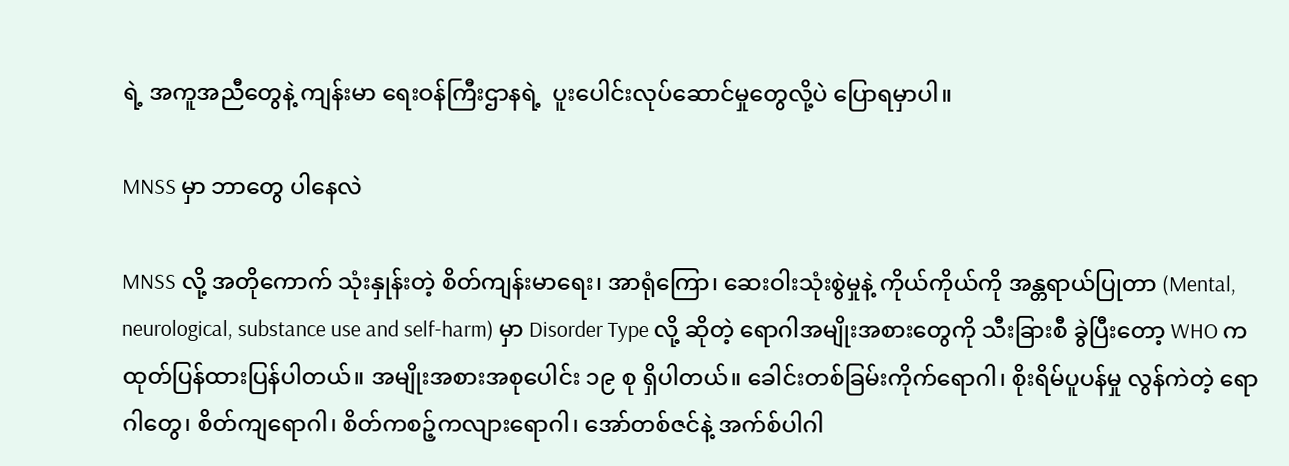ရဲ့ အကူအညီတွေနဲ့ ကျန်းမာ ရေးဝန်ကြီးဌာနရဲ့  ပူးပေါင်းလုပ်ဆောင်မှုတွေလို့ပဲ ပြောရမှာပါ။

MNSS မှာ ဘာတွေ ပါနေလဲ

MNSS လို့ အတိုကောက် သုံးနှုန်းတဲ့ စိတ်ကျန်းမာရေး၊ အာရုံကြော၊ ဆေးဝါးသုံးစွဲမှုနဲ့ ကိုယ်ကိုယ်ကို အန္တရာယ်ပြုတာ (Mental, neurological, substance use and self-harm) မှာ Disorder Type လို့ ဆိုတဲ့ ရောဂါအမျိုးအစားတွေကို သီးခြားစီ ခွဲပြီးတော့ WHO က ထုတ်ပြန်ထားပြန်ပါတယ်။ အမျိုးအစားအစုပေါင်း ၁၉ စု ရှိပါတယ်။ ခေါင်းတစ်ခြမ်းကိုက်ရောဂါ၊ စိုးရိမ်ပူပန်မှု လွန်ကဲတဲ့ ရောဂါတွေ၊ စိတ်ကျရောဂါ၊ စိတ်ကစဉ့်ကလျားရောဂါ၊ အော်တစ်ဇင်နဲ့ အက်စ်ပါဂါ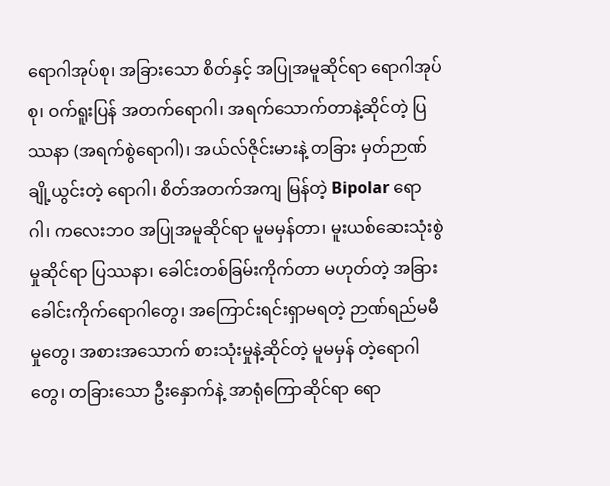ရောဂါအုပ်စု၊ အခြားသော စိတ်နှင့် အပြုအမူဆိုင်ရာ ရောဂါအုပ်စု၊ ဝက်ရူးပြန် အတက်ရောဂါ၊ အရက်သောက်တာနဲ့ဆိုင်တဲ့ ပြဿနာ (အရက်စွဲရောဂါ)၊ အယ်လ်ဇိုင်းမားနဲ့ တခြား မှတ်ဉာဏ်ချို့ယွင်းတဲ့ ရောဂါ၊ စိတ်အတက်အကျ မြန်တဲ့ Bipolar ရောဂါ၊ ကလေးဘဝ အပြုအမူဆိုင်ရာ မူမမှန်တာ၊ မူးယစ်ဆေးသုံးစွဲမှုဆိုင်ရာ ပြဿနာ၊ ခေါင်းတစ်ခြမ်းကိုက်တာ မဟုတ်တဲ့ အခြားခေါင်းကိုက်ရောဂါတွေ၊ အကြောင်းရင်းရှာမရတဲ့ ဉာဏ်ရည်မမီမှုတွေ၊ အစားအသောက် စားသုံးမှုနဲ့ဆိုင်တဲ့ မူမမှန် တဲ့ရောဂါတွေ၊ တခြားသော ဦးနှောက်နဲ့ အာရုံကြောဆိုင်ရာ ရော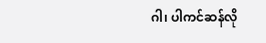ဂါ၊ ပါကင်ဆန်လို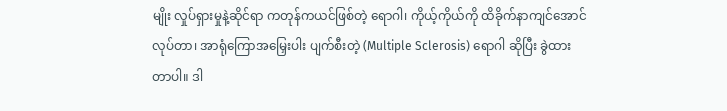မျိုး လှုပ်ရှားမှုနဲ့ဆိုင်ရာ ကတုန်ကယင်ဖြစ်တဲ့ ရောဂါ၊ ကိုယ့်ကိုယ်ကို ထိခိုက်နာကျင်အောင် လုပ်တာ၊ အာရုံကြောအမြှေးပါး ပျက်စီးတဲ့ (Multiple Sclerosis) ရောဂါ ဆိုပြီး ခွဲထားတာပါ။ ဒါ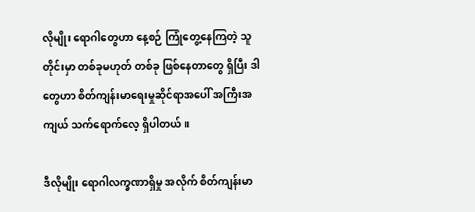လိုမျိုး ရောဂါတွေဟာ နေ့စဉ် ကြုံတွေ့နေကြတဲ့ သူတိုင်းမှာ တစ်ခုမဟုတ် တစ်ခု ဖြစ်နေတာတွေ ရှိပြီး ဒါတွေဟာ စိတ်ကျန်းမာရေးမှုဆိုင်ရာအပေါ် အကြီးအကျယ် သက်ရောက်လေ့ ရှိပါတယ်။

ဒီလိုမျိုး ရောဂါလက္ခဏာရှိမှု အလိုက် စိတ်ကျန်းမာ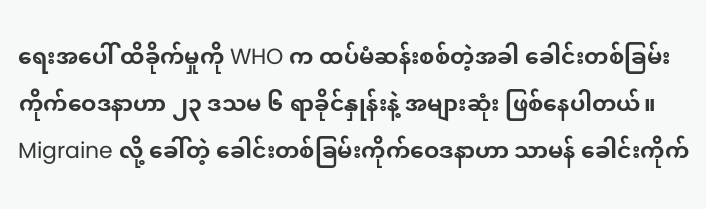ရေးအပေါ် ထိခိုက်မှုကို WHO က ထပ်မံဆန်းစစ်တဲ့အခါ ခေါင်းတစ်ခြမ်းကိုက်ဝေဒနာဟာ ၂၃ ဒသမ ၆ ရာခိုင်နှုန်းနဲ့ အများဆုံး ဖြစ်နေပါတယ်။ Migraine လို့ ခေါ်တဲ့ ခေါင်းတစ်ခြမ်းကိုက်ဝေဒနာဟာ သာမန် ခေါင်းကိုက်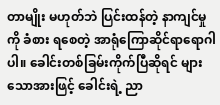တာမျိုး မဟုတ်ဘဲ ပြင်းထန်တဲ့ နာကျင်မှုကို ခံစား ရစေတဲ့ အာရုံကြောဆိုင်ရာရောဂါပါ။ ခေါင်းတစ်ခြမ်းကိုက်ပြီဆိုရင် များသောအားဖြင့် ခေါင်းရဲ့ ညာ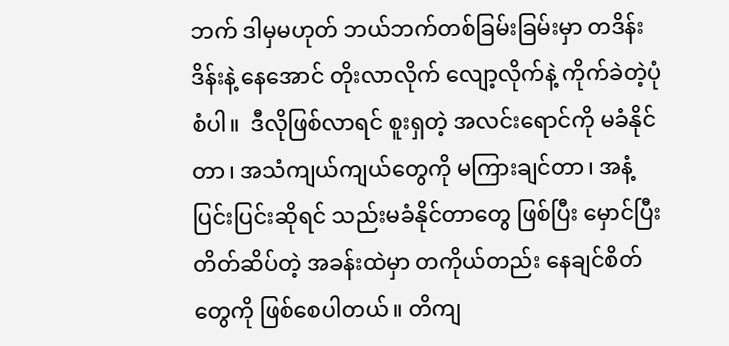ဘက် ဒါမှမဟုတ် ဘယ်ဘက်တစ်ခြမ်းခြမ်းမှာ တဒိန်းဒိန်းနဲ့ နေအောင် တိုးလာလိုက် လျော့လိုက်နဲ့ ကိုက်ခဲတဲ့ပုံစံပါ။  ဒီလိုဖြစ်လာရင် စူးရှတဲ့ အလင်းရောင်ကို မခံနိုင်တာ၊ အသံကျယ်ကျယ်တွေကို မကြားချင်တာ၊ အနံ့ပြင်းပြင်းဆိုရင် သည်းမခံနိုင်တာတွေ ဖြစ်ပြီး မှောင်ပြီး တိတ်ဆိပ်တဲ့ အခန်းထဲမှာ တကိုယ်တည်း နေချင်စိတ်တွေကို ဖြစ်စေပါတယ်။ တိကျ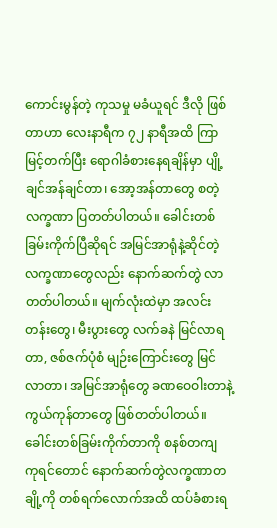ကောင်းမွန်တဲ့ ကုသမှု မခံယူရင် ဒီလို ဖြစ်တာဟာ လေးနာရီက ၇၂ နာရီအထိ ကြာမြင့်တက်ပြီး ရောဂါခံစားနေရချိန်မှာ ပျို့ချင်အန်ချင်တာ၊ အော့အန်တာတွေ စတဲ့ လက္ခဏာ ပြတတ်ပါတယ်။ ခေါင်းတစ်ခြမ်းကိုက်ပြီဆိုရင် အမြင်အာရုံနဲ့ဆိုင်တဲ့ လက္ခဏာတွေလည်း နောက်ဆက်တွဲ လာတတ်ပါတယ်။ မျက်လုံးထဲမှာ အလင်းတန်းတွေ၊ မီးပွားတွေ လက်ခနဲ မြင်လာရတာ, ဇစ်ဇက်ပုံစံ မျဉ်းကြောင်းတွေ မြင်လာတာ၊ အမြင်အာရုံတွေ ခဏဝေဝါးတာနဲ့ ကွယ်ကုန်တာတွေ ဖြစ်တတ်ပါတယ်။ ခေါင်းတစ်ခြမ်းကိုက်တာကို စနစ်တကျ ကုရင်တောင် နောက်ဆက်တွဲလက္ခဏာတချို့ကို တစ်ရက်လောက်အထိ ထပ်ခံစားရ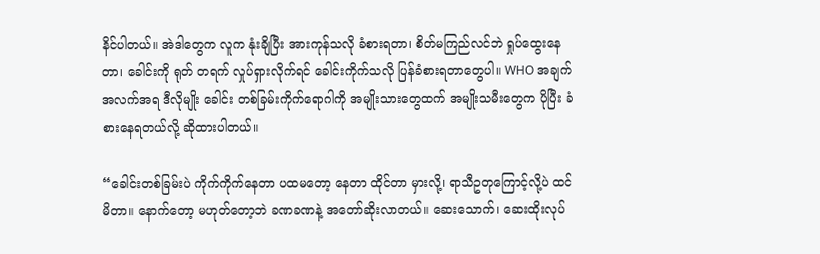နိင်ပါတယ်။ အဲဒါတွေက လူက နုံးချိပြီး အားကုန်သလို ခံစားရတာ၊ စိတ်မကြည်လင်ဘဲ ရှုပ်ထွေးနေတာ၊ ခေါင်းကို ရုတ် တရက် လှုပ်ရှားလိုက်ရင် ခေါင်းကိုက်သလို ပြန်ခံစားရတာတွေပါ။ WHO အချက်အလက်အရ ဒီလိုမျိုး ခေါင်း တစ်ခြမ်းကိုက်ရောဂါကို အမျိုးသားတွေထက် အမျိုးသမီးတွေက ပိုပြီး ခံစားနေရတယ်လို့ ဆိုထားပါတယ်။

“ခေါင်းတစ်ခြမ်းပဲ ကိုက်ကိုက်နေတာ ပထမတော့ နေတာ ထိုင်တာ မှားလို့၊ ရာသီဥတုကြောင့်လို့ပဲ ထင်မိတာ။ နောက်တော့ မဟုတ်တော့ဘဲ ခဏခဏနဲ့ အတော်ဆိုးလာတယ်။ ဆေးသောက်၊ ဆေးထိုးလုပ်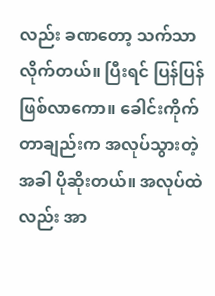လည်း ခဏတော့ သက်သာလိုက်တယ်။ ပြီးရင် ပြန်ပြန်ဖြစ်လာကော။ ခေါင်းကိုက်တာချည်းက အလုပ်သွားတဲ့အခါ ပိုဆိုးတယ်။ အလုပ်ထဲလည်း အာ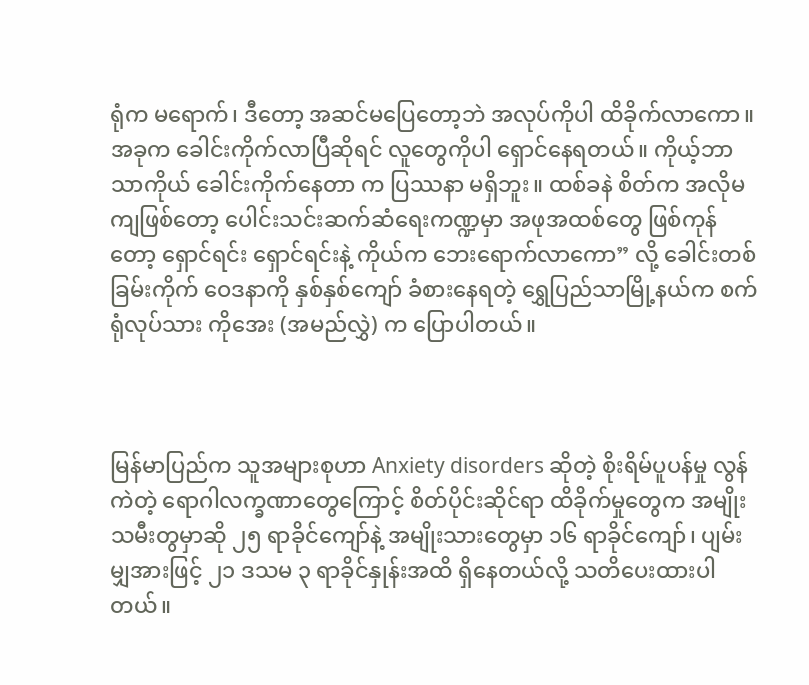ရုံက မရောက်၊ ဒီတော့ အဆင်မပြေတော့ဘဲ အလုပ်ကိုပါ ထိခိုက်လာကော။ အခုက ခေါင်းကိုက်လာပြီဆိုရင် လူတွေကိုပါ ရှောင်နေရတယ်။ ကိုယ့်ဘာသာကိုယ် ခေါင်းကိုက်နေတာ က ပြဿနာ မရှိဘူး။ ထစ်ခနဲ စိတ်က အလိုမကျဖြစ်တော့ ပေါင်းသင်းဆက်ဆံရေးကဏ္ဍမှာ အဖုအထစ်တွေ ဖြစ်ကုန်တော့ ရှောင်ရင်း ရှောင်ရင်းနဲ့ ကိုယ်က ဘေးရောက်လာကော” လို့ ခေါင်းတစ်ခြမ်းကိုက် ဝေဒနာကို နှစ်နှစ်ကျော် ခံစားနေရတဲ့ ရွှေပြည်သာမြို့နယ်က စက်ရုံလုပ်သား ကိုအေး (အမည်လွှဲ) က ပြောပါတယ်။



မြန်မာပြည်က သူအများစုဟာ Anxiety disorders ဆိုတဲ့ စိုးရိမ်ပူပန်မှု လွန်ကဲတဲ့ ရောဂါလက္ခဏာတွေကြောင့် စိတ်ပိုင်းဆိုင်ရာ ထိခိုက်မှုတွေက အမျိုးသမီးတွမှာဆို ၂၅ ရာခိုင်ကျော်နဲ့ အမျိုးသားတွေမှာ ၁၆ ရာခိုင်ကျော်၊ ပျမ်းမျှအားဖြင့် ၂၁ ဒသမ ၃ ရာခိုင်နှုန်းအထိ ရှိနေတယ်လို့ သတိပေးထားပါတယ်။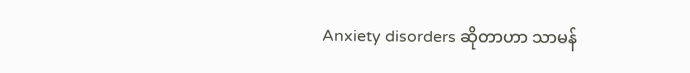Anxiety disorders ဆိုတာဟာ သာမန်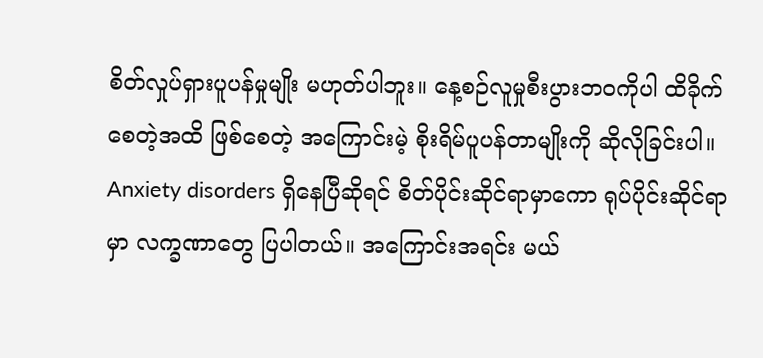စိတ်လှုပ်ရှားပူပန်မှုမျိုး မဟုတ်ပါဘူး။ နေ့စဉ်လူမှုစီးပွားဘဝကိုပါ ထိခိုက်စေတဲ့အထိ ဖြစ်စေတဲ့ အကြောင်းမဲ့ စိုးရိမ်ပူပန်တာမျိုးကို ဆိုလိုခြင်းပါ။  Anxiety disorders ရှိနေပြီဆိုရင် စိတ်ပိုင်းဆိုင်ရာမှာကော ရုပ်ပိုင်းဆိုင်ရာမှာ လက္ခဏာတွေ ပြပါတယ်။ အကြောင်းအရင်း မယ်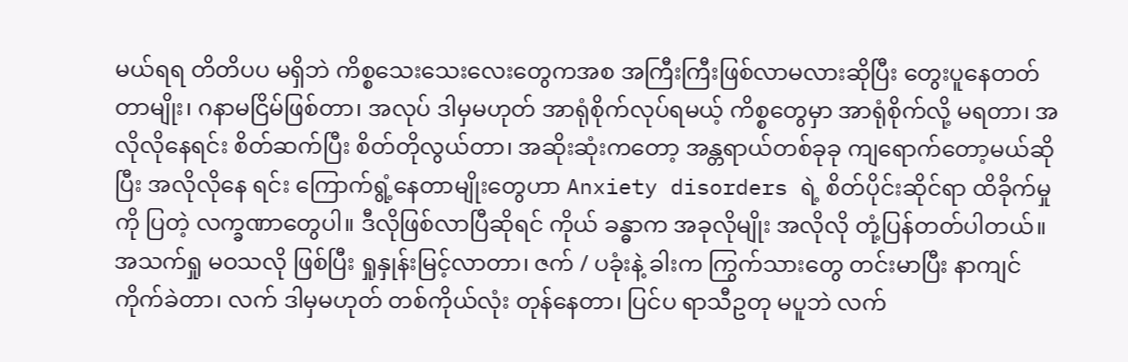မယ်ရရ တိတိပပ မရှိဘဲ ကိစ္စသေးသေးလေးတွေကအစ အကြီးကြီးဖြစ်လာမလားဆိုပြီး တွေးပူနေတတ်တာမျိုး၊ ဂနာမငြိမ်ဖြစ်တာ၊ အလုပ် ဒါမှမဟုတ် အာရုံစိုက်လုပ်ရမယ့် ကိစ္စတွေမှာ အာရုံစိုက်လို့ မရတာ၊ အလိုလိုနေရင်း စိတ်ဆက်ပြီး စိတ်တိုလွယ်တာ၊ အဆိုးဆုံးကတော့ အန္တရာယ်တစ်ခုခု ကျရောက်တော့မယ်ဆိုပြီး အလိုလိုနေ ရင်း ကြောက်ရွံ့နေတာမျိုးတွေဟာ Anxiety disorders ရဲ့ စိတ်ပိုင်းဆိုင်ရာ ထိခိုက်မှုကို ပြတဲ့ လက္ခဏာတွေပါ။ ဒီလိုဖြစ်လာပြီဆိုရင် ကိုယ် ခန္ဓာက အခုလိုမျိုး အလိုလို တုံ့ပြန်တတ်ပါတယ်။ အသက်ရှု မဝသလို ဖြစ်ပြီး ရှုနှုန်းမြင့်လာတာ၊ ဇက် / ပခုံးနဲ့ ခါးက ကြွက်သားတွေ တင်းမာပြီး နာကျင်ကိုက်ခဲတာ၊ လက် ဒါမှမဟုတ် တစ်ကိုယ်လုံး တုန်နေတာ၊ ပြင်ပ ရာသီဥတု မပူဘဲ လက်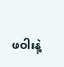ဖဝါးနဲ့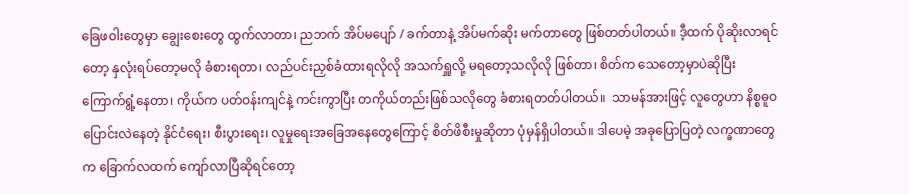ခြေဖဝါးတွေမှာ ချွေးစေးတွေ ထွက်လာတာ၊ ညဘက် အိပ်မပျော် / ခက်တာနဲ့ အိပ်မက်ဆိုး မက်တာတွေ ဖြစ်တတ်ပါတယ်။ ဒီ့ထက် ပိုဆိုးလာရင်တော့ နှလုံးရပ်တော့မလို ခံစားရတာ၊ လည်ပင်းညှစ်ခံထားရလိုလို အသက်ရှူလို့ မရတော့သလိုလို ဖြစ်တာ၊ စိတ်က သေတော့မှာပဲဆိုပြီး ကြောက်ရွံ့နေတာ၊ ကိုယ်က ပတ်ဝန်းကျင်နဲ့ ကင်းကွာပြီး တကိုယ်တည်းဖြစ်သလိုတွေ ခံစားရတတ်ပါတယ်။  သာမန်အားဖြင့် လူတွေဟာ နိစ္စဓူဝ ပြောင်းလဲနေတဲ့ နိုင်ငံရေး၊ စီးပွားရေး၊ လူမှုရေးအခြေအနေတွေကြောင့် စိတ်ဖိစီးမှုဆိုတာ ပုံမှန်ရှိပါတယ်။ ဒါပေမဲ့ အခုပြောပြတဲ့ လက္ခဏာတွေက ခြောက်လထက် ကျော်လာပြီဆိုရင်တော့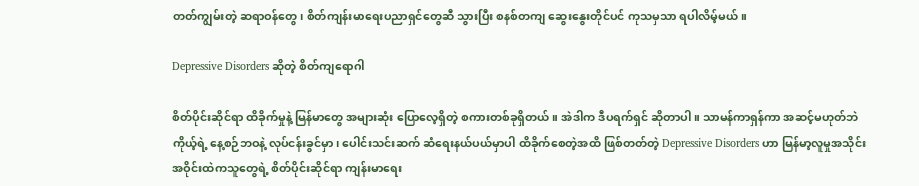တတ်ကျွမ်းတဲ့ ဆရာဝန်တွေ၊ စိတ်ကျန်းမာရေးပညာရှင်တွေဆီ သွားပြီး စနစ်တကျ ဆွေးနွေးတိုင်ပင် ကုသမှသာ ရပါလိမ့်မယ်။

Depressive Disorders ဆိုတဲ့ စိတ်ကျရောဂါ

စိတ်ပိုင်းဆိုင်ရာ ထိခိုက်မှုနဲ့ မြန်မာတွေ အများဆုံး ပြောလေ့ရှိတဲ့ စကားတစ်ခုရှိတယ်။ အဲဒါက ဒီပရက်ရှင် ဆိုတာပါ။ သာမန်ကာရှန်ကာ အဆင့်မဟုတ်ဘဲ ကိုယ့်ရဲ့ နေ့စဉ်ဘဝနဲ့ လုပ်ငန်းခွင်မှာ၊ ပေါင်းသင်းဆက် ဆံရေးနယ်ပယ်မှာပါ ထိခိုက်စေတဲ့အထိ ဖြစ်တတ်တဲ့ Depressive Disorders ဟာ မြန်မာ့လူမှုအသိုင်းအဝိုင်းထဲကသူတွေရဲ့ စိတ်ပိုင်းဆိုင်ရာ ကျန်းမာရေး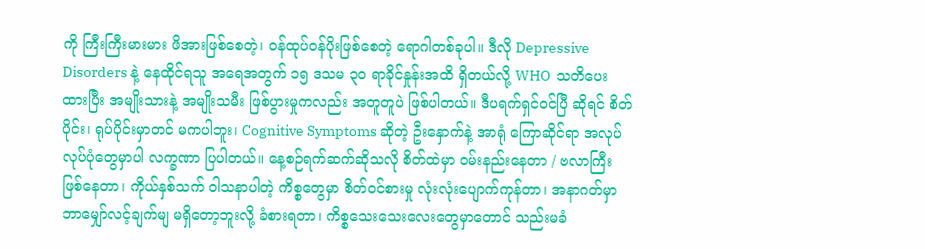ကို ကြီးကြီးမားမား ဖိအားဖြစ်စေတဲ့၊ ဝန်ထုပ်ဝန်ပိုးဖြစ်စေတဲ့ ရောဂါတစ်ခုပါ။ ဒီလို Depressive Disorders နဲ့ နေထိုင်ရသူ အရေအတွက် ၁၅ ဒသမ ၃၀ ရာခိုင်နှုန်းအထိ ရှိတယ်လို့ WHO  သတိပေးထားပြီး အမျိုးသားနဲ့ အမျိုးသမီး ဖြစ်ပွားမှုကလည်း အတူတူပဲ ဖြစ်ပါတယ်။ ဒီပရက်ရှင်ဝင်ပြီ ဆိုရင် စိတ်ပိုင်း၊ ရုပ်ပိုင်းမှာတင် မကပါဘူး၊ Cognitive Symptoms ဆိုတဲ့ ဦးနှောက်နဲ့ အာရုံ ကြောဆိုင်ရာ အလုပ်လုပ်ပုံတွေမှာပါ လက္ခဏာ ပြပါတယ်။ နေ့စဉ်ရက်ဆက်ဆိုသလို စိတ်ထဲမှာ ဝမ်းနည်းနေတာ / ဗလာကြီး ဖြစ်နေတာ၊ ကိုယ်နှစ်သက် ဝါသနာပါတဲ့ ကိစ္စတွေမှာ စိတ်ဝင်စားမှု လုံးလုံးပျောက်ကုန်တာ၊ အနာဂတ်မှာ ဘာမျှော်လင့်ချက်မျ မရှိတော့ဘူးလို့ ခံစားရတာ၊ ကိစ္စသေးသေးလေးတွေမှာတောင် သည်းမခံ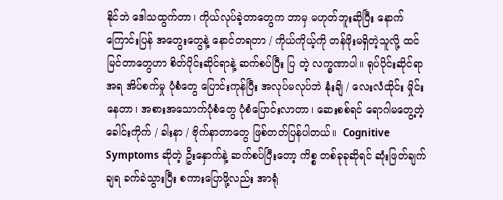နိုင်ဘဲ ဒေါသထွက်တာ၊ ကိုယ်လုပ်ခဲ့တာတွေက ဘာမှ မဟုတ်ဘူးဆိုပြီး နောက်ကြောင်းပြန် အတွေးတွေနဲ့ နောင်တရတာ / ကိုယ်ကိုယ့်ကို တန်ဖိုးမရှိတဲ့သူလို့ ထင်မြင်တာတွေဟာ စိတ်ပိုင်းဆိုင်ရာနဲ့ ဆက်စပ်ပြီး ပြ တဲ့ လက္ခဏာပါ။ ရုပ်ပိုင်းဆိုင်ရာအရ အိပ်စက်မှု ပုံစံတွေ ပြောင်းကုန်ပြီး အလုပ်မလုပ်ဘဲ နုံးချိ / လေးလံထိုင်း မှိုင်းနေတာ၊ အစားအသောက်ပုံစံတွေ ပုံစံပြောင်းလာတာ၊ ဆေးစစ်ရင် ရောဂါမတွေ့တဲ့ ခေါင်းကိုက် / ခါးနာ / ဗိုက်နာတာတွေ ဖြစ်တတ်ပြန်ပါတယ်။  Cognitive Symptoms ဆိုတဲ့ ဦးနှောက်နဲ့ ဆက်စပ်ပြီးတော့ ကိစ္စ တစ်ခုခုဆိုရင် ဆုံးဖြတ်ချက် ချရ ခက်ခဲသွားပြီး စကားပြောဖို့လည်း အာရုံ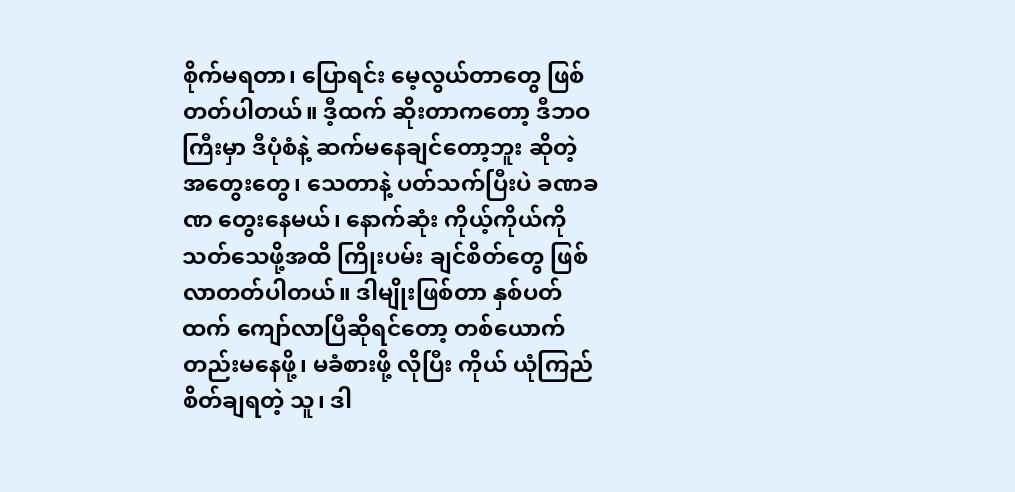စိုက်မရတာ၊ ပြောရင်း မေ့လွယ်တာတွေ ဖြစ်တတ်ပါတယ်။ ဒီ့ထက် ဆိုးတာကတော့ ဒီဘဝကြီးမှာ ဒီပုံစံနဲ့ ဆက်မနေချင်တော့ဘူး ဆိုတဲ့ အတွေးတွေ၊ သေတာနဲ့ ပတ်သက်ပြီးပဲ ခဏခဏ တွေးနေမယ်၊ နောက်ဆုံး ကိုယ့်ကိုယ်ကို သတ်သေဖို့အထိ ကြိုးပမ်း ချင်စိတ်တွေ ဖြစ်လာတတ်ပါတယ်။ ဒါမျိုးဖြစ်တာ နှစ်ပတ်ထက် ကျော်လာပြီဆိုရင်တော့ တစ်ယောက်တည်းမနေဖို့၊ မခံစားဖို့ လိုပြီး ကိုယ် ယုံကြည်စိတ်ချရတဲ့ သူ၊ ဒါ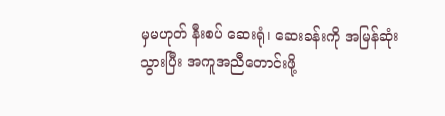မှမဟုတ် နီးစပ် ဆေးရုံ၊ ဆေးခန်းကို အမြန်ဆုံး သွားပြီး အကူအညီတောင်းဖို့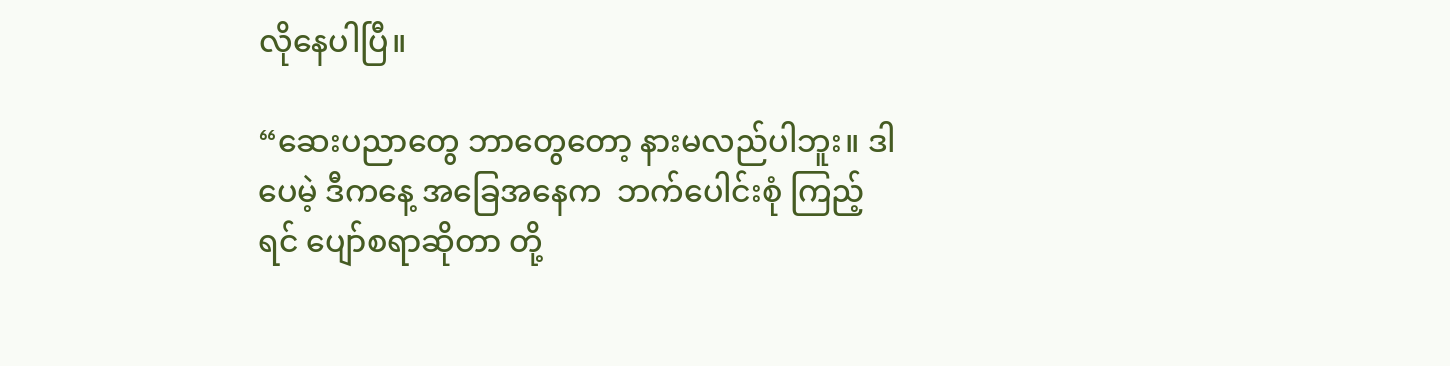လိုနေပါပြီ။

“ဆေးပညာတွေ ဘာတွေတော့ နားမလည်ပါဘူး။ ဒါပေမဲ့ ဒီကနေ့ အခြေအနေက  ဘက်ပေါင်းစုံ ကြည့်ရင် ပျော်စရာဆိုတာ တို့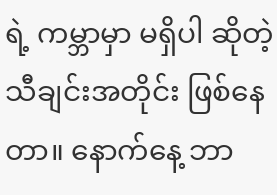ရဲ့ ကမ္ဘာမှာ မရှိပါ ဆိုတဲ့ သီချင်းအတိုင်း ဖြစ်နေတာ။ နောက်နေ့ ဘာ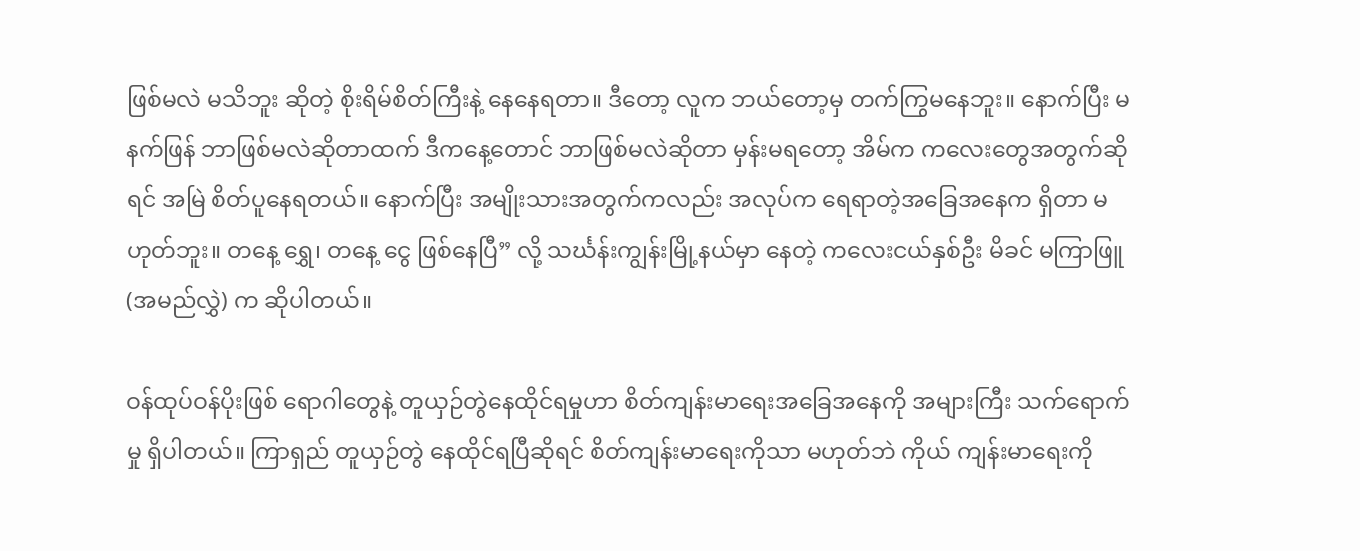ဖြစ်မလဲ မသိဘူး ဆိုတဲ့ စိုးရိမ်စိတ်ကြီးနဲ့ နေနေရတာ။ ဒီတော့ လူက ဘယ်တော့မှ တက်ကြွမနေဘူး။ နောက်ပြီး မနက်ဖြန် ဘာဖြစ်မလဲဆိုတာထက် ဒီကနေ့တောင် ဘာဖြစ်မလဲဆိုတာ မှန်းမရတော့ အိမ်က ကလေးတွေအတွက်ဆိုရင် အမြဲ စိတ်ပူနေရတယ်။ နောက်ပြီး အမျိုးသားအတွက်ကလည်း အလုပ်က ရေရာတဲ့အခြေအနေက ရှိတာ မဟုတ်ဘူး။ တနေ့ ရွှေ၊ တနေ့ ငွေ ဖြစ်နေပြီ” လို့ သင်္ဃန်းကျွန်းမြို့နယ်မှာ နေတဲ့ ကလေးငယ်နှစ်ဦး မိခင် မကြာဖြူ (အမည်လွှဲ) က ဆိုပါတယ်။

ဝန်ထုပ်ဝန်ပိုးဖြစ် ရောဂါတွေနဲ့ တူယှဉ်တွဲနေထိုင်ရမှုဟာ စိတ်ကျန်းမာရေးအခြေအနေကို အများကြီး သက်ရောက်မှု ရှိပါတယ်။ ကြာရှည် တူယှဉ်တွဲ နေထိုင်ရပြီဆိုရင် စိတ်ကျန်းမာရေးကိုသာ မဟုတ်ဘဲ ကိုယ် ကျန်းမာရေးကို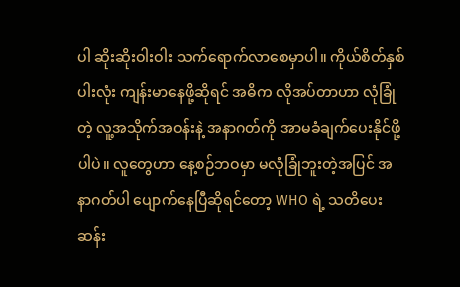ပါ ဆိုးဆိုးဝါးဝါး သက်ရောက်လာစေမှာပါ။ ကိုယ်စိတ်နှစ်ပါးလုံး ကျန်းမာနေဖို့ဆိုရင် အဓိက လိုအပ်တာဟာ လုံခြုံတဲ့ လူ့အသိုက်အဝန်းနဲ့ အနာဂတ်ကို အာမခံချက်ပေးနိုင်ဖို့ပါပဲ။ လူတွေဟာ နေ့စဉ်ဘဝမှာ မလုံခြုံဘူးတဲ့အပြင် အနာဂတ်ပါ ပျောက်နေပြီဆိုရင်တော့ WHO ရဲ့ သတိပေး ဆန်း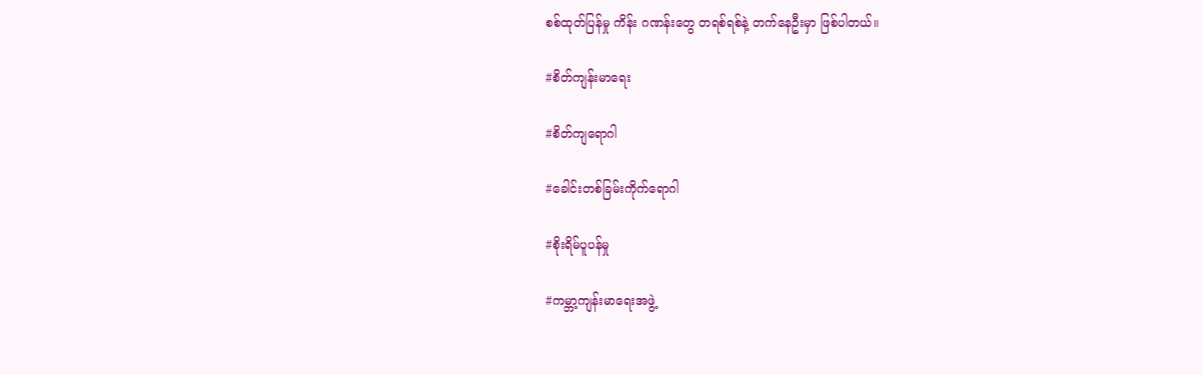စစ်ထုတ်ပြန်မှု ကိန်း ဂဏန်းတွေ တရစ်ရစ်နဲ့ တက်နေဦးမှာ ဖြစ်ပါတယ်။

#စိတ်ကျန်းမာရေး

#စိတ်ကျရောဂါ

#ခေါင်းတစ်ခြမ်းကိုက်ရောဂါ

#စိုးရိမ်ပူပန်မှု

#ကမ္ဘာ့ကျန်းမာရေးအဖွဲ့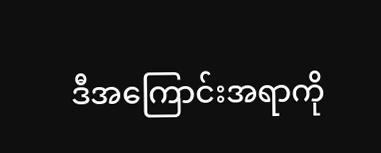ဒီအကြောင်းအရာကို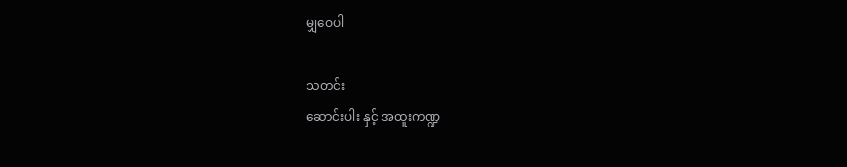မျှဝေပါ

သတင်း
ဆောင်းပါး နှင့် အထူးကဏ္ဍ